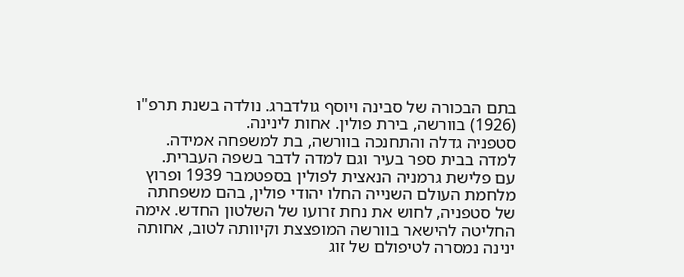בתם הבכורה של סבינה ויוסף גולדברג. נולדה בשנת תרפ"ו (1926) בוורשה, בירת פולין. אחות לינינה.
סטפניה גדלה והתחנכה בוורשה, בת למשפחה אמידה. למדה בבית ספר בעיר וגם למדה לדבר בשפה העברית.
עם פלישת גרמניה הנאצית לפולין בספטמבר 1939 ופרוץ מלחמת העולם השנייה החלו יהודי פולין, בהם משפחתה של סטפניה, לחוש את נחת זרועו של השלטון החדש. אימה החליטה להישאר בוורשה המופצצת וקיוותה לטוב, אחותה ינינה נמסרה לטיפולם של זוג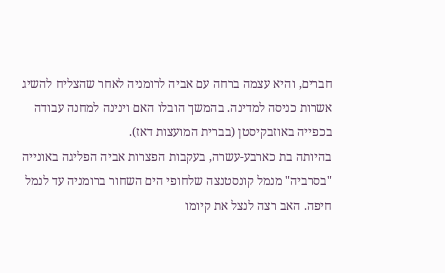חברים, והיא עצמה ברחה עם אביה לרומניה לאחר שהצליח להשיג אשרות כניסה למדינה. בהמשך הובלו האם וינינה למחנה עבודה בכפייה באוזבקיסטן (בברית המועצות דאז).
בהיותה בת כארבע-עשרה, בעקבות הפצרות אביה הפליגה באונייה "בסרביה" מנמל קונסטנצה שלחופי הים השחור ברומניה עד לנמל חיפה. האב רצה לנצל את קיומו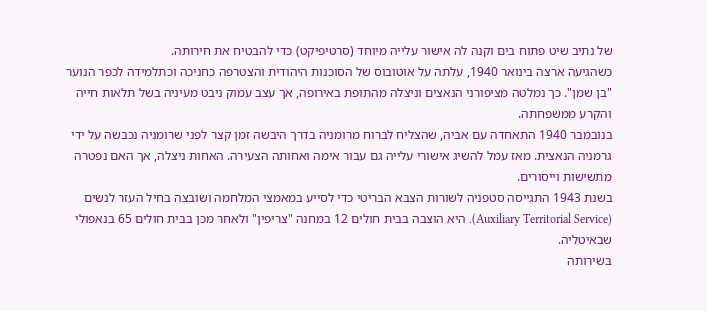של נתיב שיט פתוח בים וקנה לה אישור עלייה מיוחד (סרטיפיקט) כדי להבטיח את חירותה.
כשהגיעה ארצה בינואר 1940, עלתה על אוטובוס של הסוכנות היהודית והצטרפה כחניכה וכתלמידה לכפר הנוער "בן שמן". כך נמלטה מציפורני הנאצים וניצלה מהתופת באירופה, אך עצב עמוק ניבט מעיניה בשל תלאות חייה והקרע ממשפחתה.
בנובמבר 1940 התאחדה עם אביה, שהצליח לברוח מרומניה בדרך היבשה זמן קצר לפני שרומניה נכבשה על ידי גרמניה הנאצית. מאז עמל להשיג אישורי עלייה גם עבור אימה ואחותה הצעירה. האחות ניצלה, אך האם נפטרה מתשישות וייסורים.
בשנת 1943 התגייסה סטפניה לשורות הצבא הבריטי כדי לסייע במאמצי המלחמה ושובצה בחיל העזר לנשים (Auxiliary Territorial Service). היא הוצבה בבית חולים 12 במחנה "צריפין" ולאחר מכן בבית חולים 65 בנאפולי שבאיטליה.
בשירותה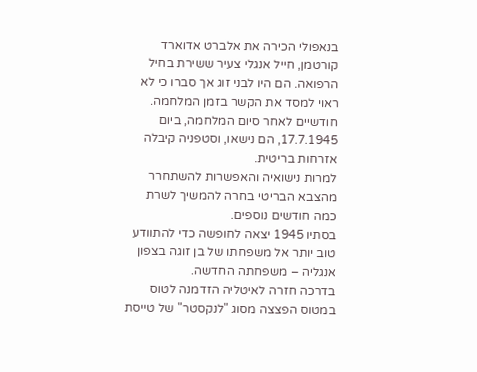בנאפולי הכירה את אלברט אדוארד קורטמן, חייל אנגלי צעיר ששירת בחיל הרפואה. הם היו לבני זוג אך סברו כי לא ראוי למסד את הקשר בזמן המלחמה. חודשיים לאחר סיום המלחמה, ביום 17.7.1945, הם נישאו, וסטפניה קיבלה אזרחות בריטית.
למרות נישואיה והאפשרות להשתחרר מהצבא הבריטי בחרה להמשיך לשרת כמה חודשים נוספים.
בסתיו 1945 יצאה לחופשה כדי להתוודע טוב יותר אל משפחתו של בן זוגה בצפון אנגליה – משפחתה החדשה.
בדרכה חזרה לאיטליה הזדמנה לטוס במטוס הפצצה מסוג "לנקסטר" של טייסת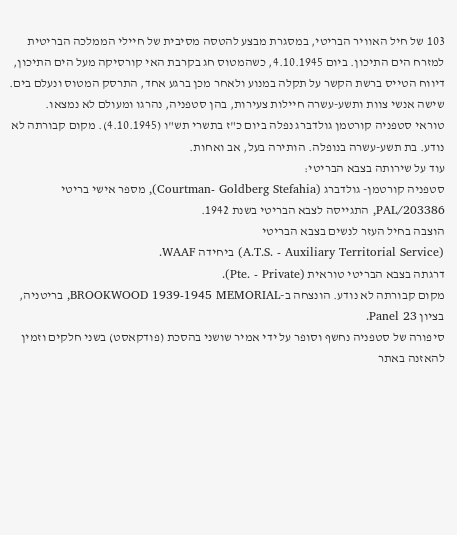103 של חיל האוויר הבריטי, במסגרת מבצע להטסה מסיבית של חיילי הממלכה הבריטית למזרח הים התיכון. ביום 4.10.1945, כשהמטוס חג בקרבת האי קורסיקה מעל הים התיכון, דיווח הטייס ברשת הקשר על תקלה במנוע ולאחר מכן ברגע אחד, התרסק המטוס ונעלם בים. שישה אנשי צוות ותשע-עשרה חיילות צעירות, בהן סטפניה, נהרגו ומעולם לא נמצאו.
טוראי סטפניה קורטמן גולדברג נפלה ביום כ"ז בתשרי תש"ו (4.10.1945). מקום קבורתה לא נודע. בת תשע-עשרה בנופלה. הותירה בעל, אב ואחות.
עוד על שירותה בצבא הבריטי:
סטפניה קורטמן- גולדברג (Courtman- Goldberg Stefahia), מספר אישי בריטי PAL/203386, התגייסה לצבא הבריטי בשנת 1942.
הוצבה בחיל העזר לנשים בצבא הבריטי
(A.T.S. - Auxiliary Territorial Service) ביחידה WAAF.
דרגתה בצבא הבריטי טוראית (Pte. - Private).
מקום קבורתה לא נודע. הונצחה ב-BROOKWOOD 1939-1945 MEMORIAL, בריטניה, בציון Panel 23.
סיפורה של סטפניה נחשף וסופר על ידי אמיר שושני בהסכת (פודקאסט) בשני חלקים וזמין להאזנה באתר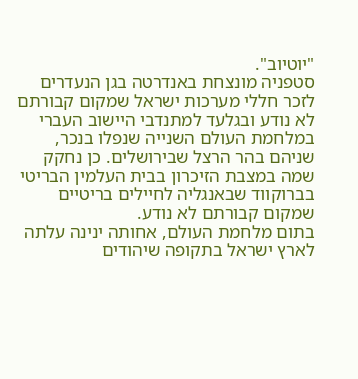"יוטיוב".
סטפניה מונצחת באנדרטה בגן הנעדרים לזכר חללי מערכות ישראל שמקום קבורתם לא נודע ובגלעד למתנדבי היישוב העברי במלחמת העולם השנייה שנפלו בנכר, שניהם בהר הרצל שבירושלים. כן נחקק שמה במצבת הזיכרון בבית העלמין הבריטי בברוקווד שבאנגליה לחיילים בריטיים שמקום קבורתם לא נודע.
בתום מלחמת העולם, אחותה ינינה עלתה לארץ ישראל בתקופה שיהודים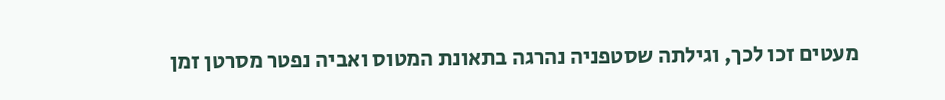מעטים זכו לכך, וגילתה שסטפניה נהרגה בתאונת המטוס ואביה נפטר מסרטן זמן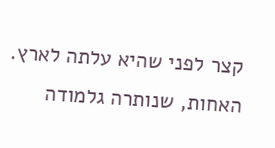קצר לפני שהיא עלתה לארץ. האחות, שנותרה גלמודה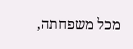מכל משפחתה,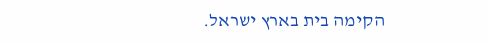הקימה בית בארץ ישראל.